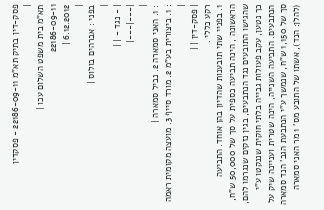פסק-דין בתיק תא"מ 22186-09-11 - פסקדין
|
תא"מ בית משפט השלום עכו |
22186-09-11
6.12.2012 |
|
בפני : אברהים בולוס |
|
| - נגד - | |
|---|---|
|
: 1. האני סמארה 2. נביל סמארה |
: 1. ביצורית בע"מ 2. מורד סייף 3. מועצה מקומית ראמה |
| פסק-דין | |
רקע כללי .
1. בפניי שתי תובענות שהדיון בהן אוחד. התביעה הראשונה , הינה תביעה כספית על סך של 50,000 ש"ח, שהגישו התובעים נגד הנתבעים, בגין נזקים שנגרמו להם, כך נטען, עקב פעולות גבייה בלתי חוקית שננקטו ע"י הנתבעים. התביעה השנייה, הינה שטרית ועניינה שיק על סך של 1,150 ש"ח, שנמשך ע"י הנתבעת הגב' הנד סמארה (להלן: הנד), אשתו של התובע מס' 1 מר האני סמארה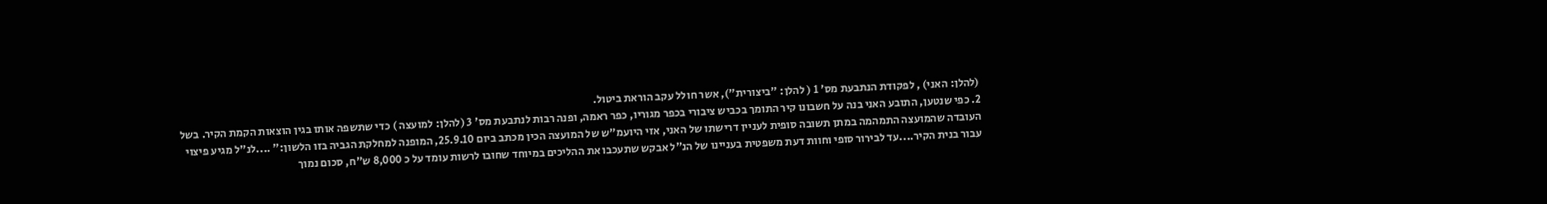(להלן: האני) , לפקודת הנתבעת מס' 1 ( להלן: "ביצורית"), אשר חולל עקב הוראת ביטול.
2. כפי שנטען, התובע האני בנה על חשבונו קיר התומך בכביש ציבורי בכפר מגוריו, כפר ראמה, ופנה רבות לנתבעת מס' 3 (להלן: למועצה ) כדי שתשפה אותו בגין הוצאות הקמת הקיר. בשל העובדה שהמועצה התמהמה במתן תשובה סופית לעניין דרישתו של האני, אזי היועמ"ש של המועצה הכין מכתב ביום 25.9.10, המופנה למחלקת הגביה בזו הלשון:" ....לנ"ל מגיע פיצוי עבור בנית הקיר....עד לבירור סופי וחוות דעת משפטית בעניינו של הנ"ל אבקש שתעכבו את ההליכים במיוחד שחובו לרשות עומד על כ 8,000 ש"ח, סכום נמוך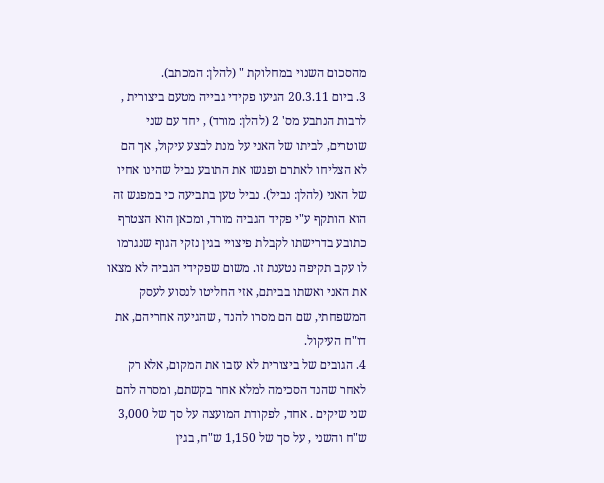מהסכום השנוי במחלוקת " (להלן: המכתב).
3. ביום 20.3.11 הגיעו פקידי גבייה מטעם ביצורית , לרבות הנתבע מס' 2 (להלן: מורד) , יחד עם שני שוטרים, לביתו של האני על מנת לבצע עיקול, אך הם לא הצליחו לאתרם ופגשו את התובע נביל שהינו אחיו של האני (להלן: נביל). נביל טען בתביעה כי במפגש זה הוא הותקף ע"י פקיד הגביה מורד, ומכאן הוא הצטרף כתובע בדרישתו לקבלת פיצויי בגין נזקי הגוף שנגרמו לו עקב תקיפה נטענת זו. משום שפקידי הגביה לא מצאו את האני ואשתו בביתם, אזי החליטו לנסוע לעסק המשפחתי, שם הם מסרו להנד , שהגיעה אחריהם, את דו"ח העיקול.
4. הגובים של ביצורית לא עזבו את המקום, אלא רק לאחר שהנד הסכימה למלא אחר בקשתם, ומסרה להם שני שיקים . אחד, לפקודת המועצה על סך של 3,000 ש"ח והשני , על סך של 1,150 ש"ח, בגין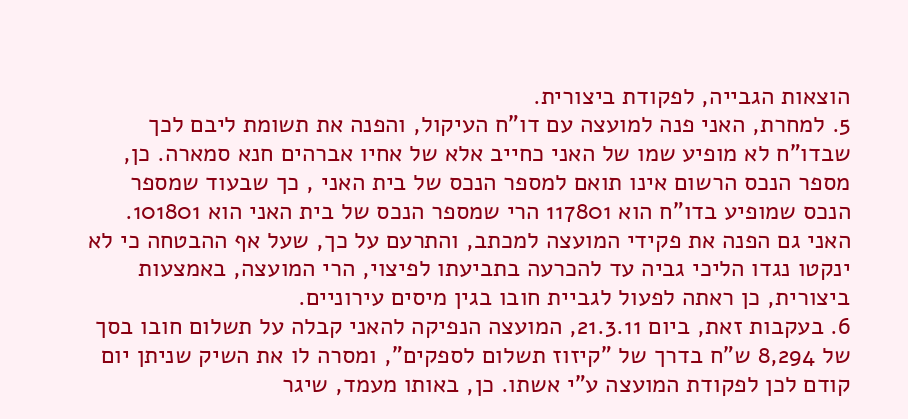הוצאות הגבייה, לפקודת ביצורית.
5. למחרת, האני פנה למועצה עם דו"ח העיקול, והפנה את תשומת ליבם לכך שבדו"ח לא מופיע שמו של האני כחייב אלא של אחיו אברהים חנא סמארה. כן, מספר הנכס הרשום אינו תואם למספר הנכס של בית האני , כך שבעוד שמספר הנכס שמופיע בדו"ח הוא 117801 הרי שמספר הנכס של בית האני הוא 101801. האני גם הפנה את פקידי המועצה למכתב, והתרעם על כך, שעל אף ההבטחה כי לא ינקטו נגדו הליכי גביה עד להכרעה בתביעתו לפיצוי, הרי המועצה, באמצעות ביצורית, כן ראתה לפעול לגביית חובו בגין מיסים עירוניים.
6. בעקבות זאת, ביום 21.3.11, המועצה הנפיקה להאני קבלה על תשלום חובו בסך של 8,294 ש"ח בדרך של "קיזוז תשלום לספקים", ומסרה לו את השיק שניתן יום קודם לכן לפקודת המועצה ע"י אשתו. כן, באותו מעמד, שיגר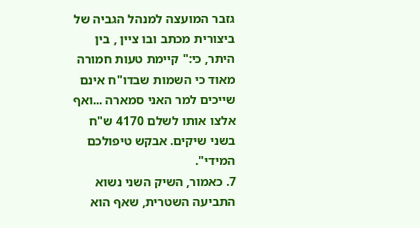גזבר המועצה למנהל הגביה של ביצורית מכתב ובו ציין , בין היתר, כי:" קיימת טעות חמורה מאוד כי השמות שבדו"ח אינם שייכים למר האני סמארה ...ואף אלצו אותו לשלם 4170 ש"ח בשני שיקים. אבקש טיפולכם המידי".
7. כאמור, השיק השני נשוא התביעה השטרית, שאף הוא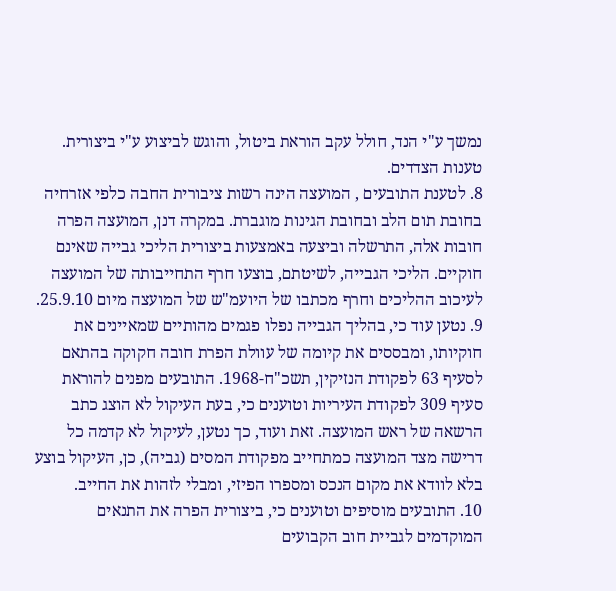נמשך ע"י הנד, חולל עקב הוראת ביטול, והוגש לביצוע ע"י ביצורית.
טענות הצדדים.
8. לטענת התובעים , המועצה הינה רשות ציבורית החבה כלפי אזרחיה בחובת תום הלב ובחובת הגינות מוגברת. במקרה דנן, המועצה הפרה חובות אלה, התרשלה וביצעה באמצעות ביצורית הליכי גבייה שאינם חוקיים. הליכי הגבייה, לשיטתם, בוצעו חרף התחייבותה של המועצה לעיכוב ההליכים וחרף מכתבו של היועמ"ש של המועצה מיום 25.9.10.
9. נטען עוד כי, בהליך הגבייה נפלו פגמים מהותיים שמאיינים את חוקיותו, ומבססים את קיומה של עוולת הפרת חובה חקוקה בהתאם לסעיף 63 לפקודת הנזיקין, תשכ"ח-1968. התובעים מפנים להוראת סעיף 309 לפקודת העיריות וטוענים כי, בעת העיקול לא הוצג כתב הרשאה של ראש המועצה. זאת ועוד, כך נטען, לעיקול לא קדמה כל דרישה מצד המועצה כמתחייב מפקודת המסים (גביה), כן, העיקול בוצע בלא לוודא את מקום הנכס ומספרו הפיזי, ומבלי לזהות את החייב.
10. התובעים מוסיפים וטוענים כי, ביצורית הפרה את התנאים המוקדמים לגביית חוב הקבועים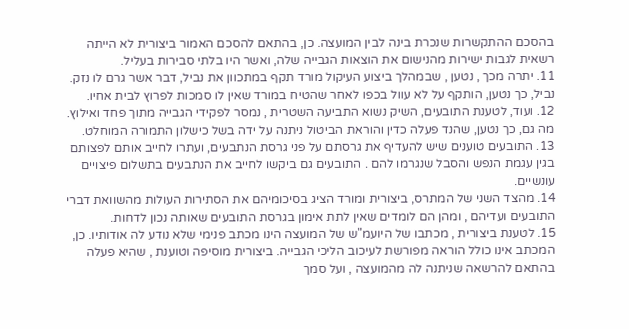בהסכם ההתקשרות שנכרת בינה לבין המועצה. כן, בהתאם להסכם האמור ביצורית לא הייתה רשאית לגבות ישירות מהנישום את הוצאות הגבייה שלה, ואשר היו בלתי סבירות בעליל.
11. יתרה מכך , נטען , שבמהלך ביצוע העיקול מורד תקף במתכוון את נביל, דבר אשר גרם לו נזק. נביל, כך נטען, הותקף על לא עוול בכפו לאחר שהטיח במורד שאין לו סמכות לפרוץ לבית אחיו.
12. ועוד, לטענת התובעים, השיק נשוא התביעה השטרית , נמסר לפקידי הגבייה מתוך פחד ואילוץ. מה גם, כך נטען, שהנד פעלה כדין והוראת הביטול ניתנה על ידה בשל כישלון התמורה המוחלט.
13. התובעים טוענים שיש להעדיף את גרסתם על פני גרסת הנתבעים, ועתרו לחייב אותם לפצותם בגין עגמת הנפש והסבל שנגרמו להם . התובעים גם ביקשו לחייב את הנתבעים בתשלום פיצויים עונשיים.
14. מהצד השני של המתרס, ביצורית ומורד הציג בסיכומיהם את הסתירות העולות מהשוואת דברי התובעים ועדיהם , ומהן הם לומדים שאין לתת אימון בגרסת התובעים שאותה נכון לדחות.
15. לטענת ביצורית , מכתבו של היועמ"ש של המועצה הינו מכתב פנימי שלא נודע לה אודותיו. כן, המכתב אינו כולל הוראה מפורשת לעיכוב הליכי הגבייה. ביצורית מוסיפה וטוענת , שהיא פעלה בהתאם להרשאה שניתנה לה מהמועצה , ועל סמך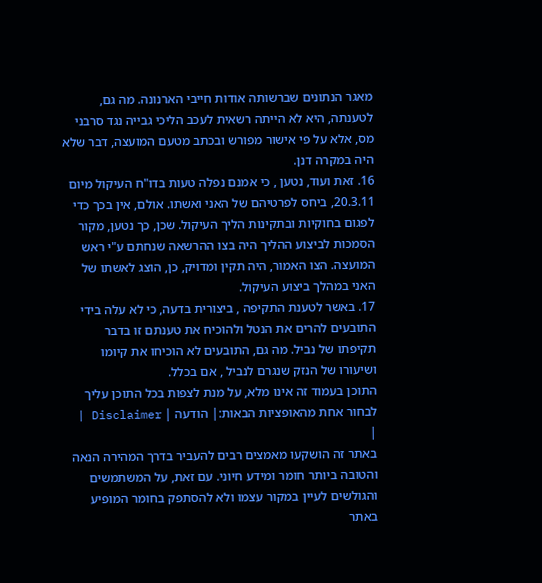מאגר הנתונים שברשותה אודות חייבי הארנונה. מה גם, לטענתה, היא לא הייתה רשאית לעכב הליכי גבייה נגד סרבני מס, אלא על פי אישור מפורש ובכתב מטעם המועצה, דבר שלא היה במקרה דנן.
16. זאת ועוד, נטען , כי אמנם נפלה טעות בדו"ח העיקול מיום 20.3.11, ביחס לפרטיהם של האני ואשתו. אולם, אין בכך כדי לפגום בחוקיות ובתקינות הליך העיקול. שכן, כך נטען, מקור הסמכות לביצוע ההליך היה בצו ההרשאה שנחתם ע"י ראש המועצה. הצו האמור, היה תקין ומדויק, כן, הוצג לאשתו של האני במהלך ביצוע העיקול.
17. באשר לטענת התקיפה , ביצורית בדעה, כי לא עלה בידי התובעים להרים את הנטל ולהוכיח את טענתם זו בדבר תקיפתו של נביל. מה גם, התובעים לא הוכיחו את קיומו ושיעורו של הנזק שנגרם לנביל , אם בכלל.
התוכן בעמוד זה אינו מלא, על מנת לצפות בכל התוכן עליך לבחור אחת מהאופציות הבאות:| הודעה | Disclaimer |
|
באתר זה הושקעו מאמצים רבים להעביר בדרך המהירה הנאה והטובה ביותר חומר ומידע חיוני. עם זאת, על המשתמשים והגולשים לעיין במקור עצמו ולא להסתפק בחומר המופיע באתר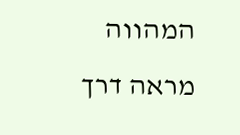המהווה מראה דרך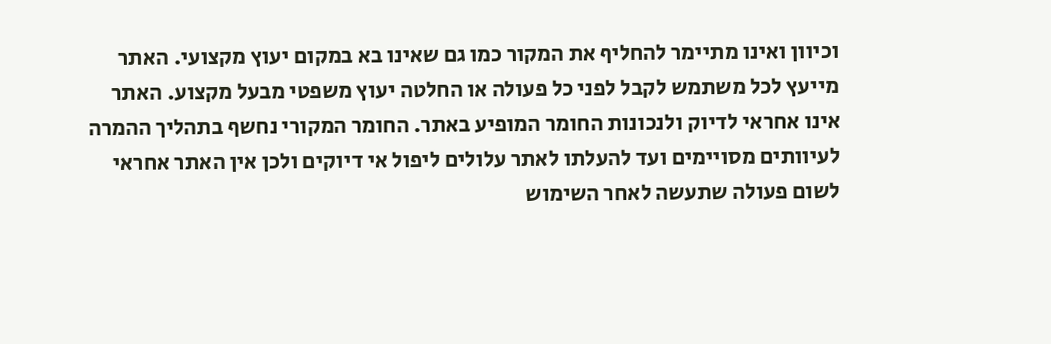וכיוון ואינו מתיימר להחליף את המקור כמו גם שאינו בא במקום יעוץ מקצועי. האתר מייעץ לכל משתמש לקבל לפני כל פעולה או החלטה יעוץ משפטי מבעל מקצוע. האתר אינו אחראי לדיוק ולנכונות החומר המופיע באתר. החומר המקורי נחשף בתהליך ההמרה לעיוותים מסויימים ועד להעלתו לאתר עלולים ליפול אי דיוקים ולכן אין האתר אחראי לשום פעולה שתעשה לאחר השימוש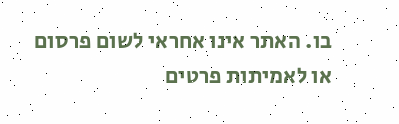בו. האתר אינו אחראי לשום פרסום או לאמיתות פרטים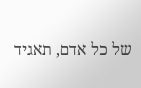של כל אדם, תאגיד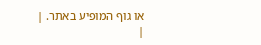או גוף המופיע באתר. |
|